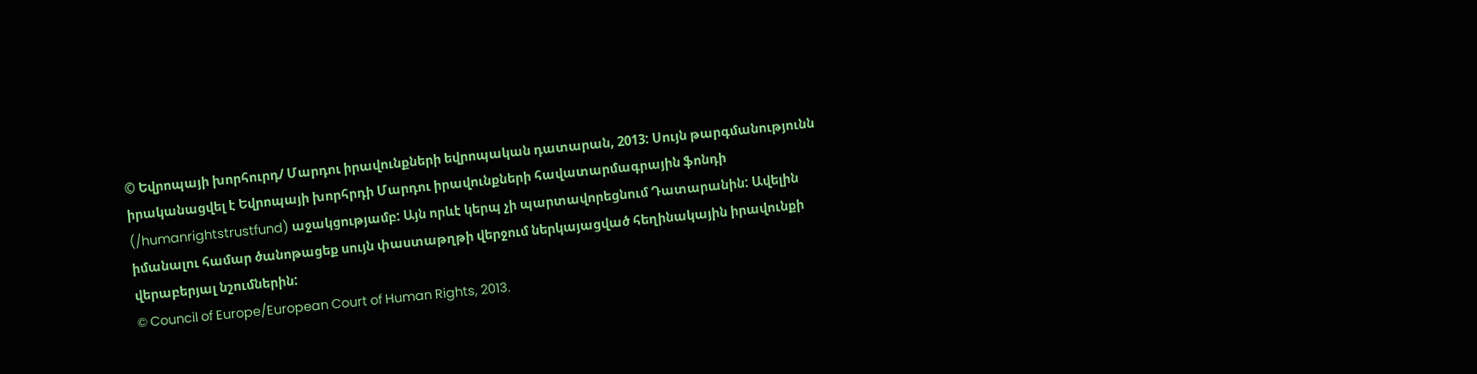© Եվրոպայի խորհուրդ/ Մարդու իրավունքների եվրոպական դատարան, 2013: Սույն թարգմանությունն իրականացվել է Եվրոպայի խորհրդի Մարդու իրավունքների հավատարմագրային ֆոնդի (/humanrightstrustfund) աջակցությամբ: Այն որևէ կերպ չի պարտավորեցնում Դատարանին: Ավելին իմանալու համար ծանոթացեք սույն փաստաթղթի վերջում ներկայացված հեղինակային իրավունքի վերաբերյալ նշումներին:
© Council of Europe/European Court of Human Rights, 2013.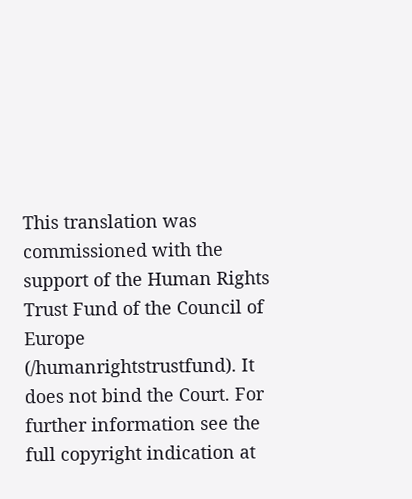This translation was commissioned with the support of the Human Rights Trust Fund of the Council of Europe (/humanrightstrustfund). It does not bind the Court. For further information see the full copyright indication at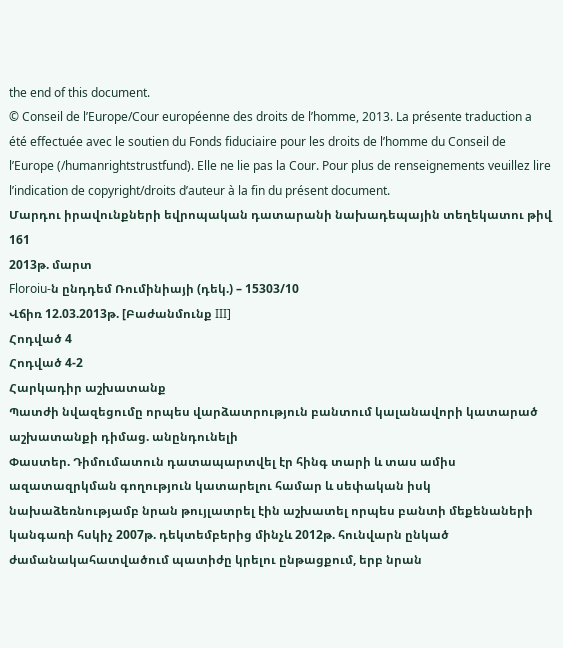the end of this document.
© Conseil de l’Europe/Cour européenne des droits de l’homme, 2013. La présente traduction a été effectuée avec le soutien du Fonds fiduciaire pour les droits de l’homme du Conseil de l’Europe (/humanrightstrustfund). Elle ne lie pas la Cour. Pour plus de renseignements veuillez lire l’indication de copyright/droits d’auteur à la fin du présent document.
Մարդու իրավունքների եվրոպական դատարանի նախադեպային տեղեկատու թիվ 161
2013թ. մարտ
Floroiu-ն ընդդեմ Ռումինիայի (դեկ.) – 15303/10
Վճիռ 12.03.2013թ. [Բաժանմունք III]
Հոդված 4
Հոդված 4-2
Հարկադիր աշխատանք
Պատժի նվազեցումը որպես վարձատրություն բանտում կալանավորի կատարած աշխատանքի դիմաց. անընդունելի
Փաստեր. Դիմումատուն դատապարտվել էր հինգ տարի և տաս ամիս ազատազրկման գողություն կատարելու համար և սեփական իսկ նախաձեռնությամբ նրան թույլատրել էին աշխատել որպես բանտի մեքենաների կանգառի հսկիչ 2007թ. դեկտեմբերից մինչև 2012թ. հունվարն ընկած ժամանակահատվածում պատիժը կրելու ընթացքում, երբ նրան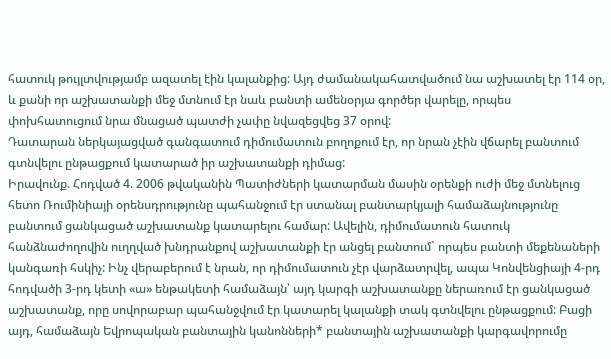հատուկ թույլտվությամբ ազատել էին կալանքից: Այդ ժամանակահատվածում նա աշխատել էր 114 օր, և քանի որ աշխատանքի մեջ մտնում էր նաև բանտի ամենօրյա գործեր վարելը, որպես փոխհատուցում նրա մնացած պատժի չափը նվազեցվեց 37 օրով:
Դատարան ներկայացված գանգատում դիմումատուն բողոքում էր, որ նրան չէին վճարել բանտում գտնվելու ընթացքում կատարած իր աշխատանքի դիմաց:
Իրավունք. Հոդված 4. 2006 թվականին Պատիժների կատարման մասին օրենքի ուժի մեջ մտնելուց հետո Ռումինիայի օրենսդրությունը պահանջում էր ստանալ բանտարկյալի համաձայնությունը բանտում ցանկացած աշխատանք կատարելու համար: Ավելին, դիմումատուն հատուկ հանձնաժողովին ուղղված խնդրանքով աշխատանքի էր անցել բանտում` որպես բանտի մեքենաների կանգառի հսկիչ: Ինչ վերաբերում է նրան, որ դիմումատուն չէր վարձատրվել, ապա Կոնվենցիայի 4-րդ հոդվածի 3-րդ կետի «ա» ենթակետի համաձայն՝ այդ կարգի աշխատանքը ներառում էր ցանկացած աշխատանք, որը սովորաբար պահանջվում էր կատարել կալանքի տակ գտնվելու ընթացքում: Բացի այդ, համաձայն Եվրոպական բանտային կանոնների* բանտային աշխատանքի կարգավորումը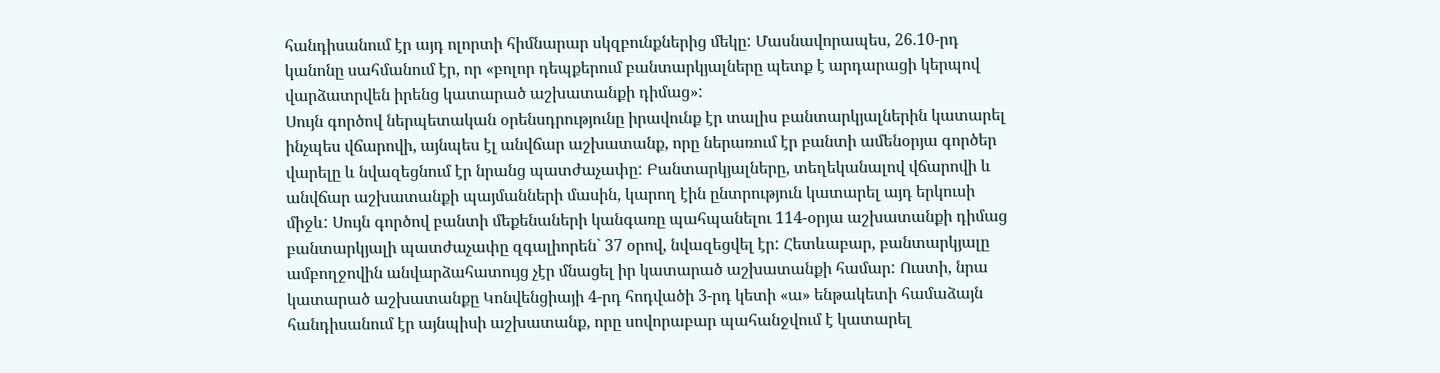հանդիսանում էր այդ ոլորտի հիմնարար սկզբունքներից մեկը: Մասնավորապես, 26.10-րդ կանոնը սահմանում էր, որ «բոլոր դեպքերում բանտարկյալները պետք է արդարացի կերպով վարձատրվեն իրենց կատարած աշխատանքի դիմաց»:
Սույն գործով ներպետական օրենսդրությունը իրավունք էր տալիս բանտարկյալներին կատարել ինչպես վճարովի, այնպես էլ անվճար աշխատանք, որը ներառում էր բանտի ամենօրյա գործեր վարելը և նվազեցնում էր նրանց պատժաչափը: Բանտարկյալները, տեղեկանալով վճարովի և անվճար աշխատանքի պայմանների մասին, կարող էին ընտրություն կատարել այդ երկուսի միջև: Սույն գործով բանտի մեքենաների կանգառը պահպանելու 114-օրյա աշխատանքի դիմաց բանտարկյալի պատժաչափը զգալիորեն` 37 օրով, նվազեցվել էր: Հետևաբար, բանտարկյալը ամբողջովին անվարձահատույց չէր մնացել իր կատարած աշխատանքի համար: Ուստի, նրա կատարած աշխատանքը Կոնվենցիայի 4-րդ հոդվածի 3-րդ կետի «ա» ենթակետի համաձայն հանդիսանում էր այնպիսի աշխատանք, որը սովորաբար պահանջվում է կատարել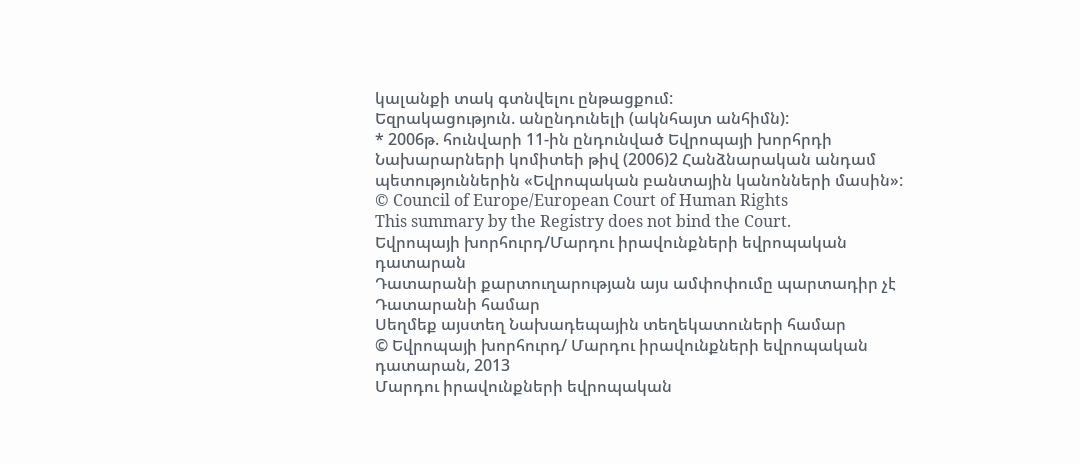կալանքի տակ գտնվելու ընթացքում:
Եզրակացություն. անընդունելի (ակնհայտ անհիմն):
* 2006թ. հունվարի 11-ին ընդունված Եվրոպայի խորհրդի Նախարարների կոմիտեի թիվ (2006)2 Հանձնարական անդամ պետություններին «Եվրոպական բանտային կանոնների մասին»:
© Council of Europe/European Court of Human Rights
This summary by the Registry does not bind the Court.
Եվրոպայի խորհուրդ/Մարդու իրավունքների եվրոպական դատարան
Դատարանի քարտուղարության այս ամփոփումը պարտադիր չէ Դատարանի համար
Սեղմեք այստեղ Նախադեպային տեղեկատուների համար
© Եվրոպայի խորհուրդ/ Մարդու իրավունքների եվրոպական դատարան, 2013
Մարդու իրավունքների եվրոպական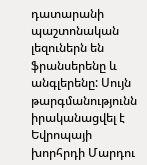դատարանի պաշտոնական լեզուներն են ֆրանսերենը և անգլերենը: Սույն թարգմանությունն իրականացվել է Եվրոպայի խորհրդի Մարդու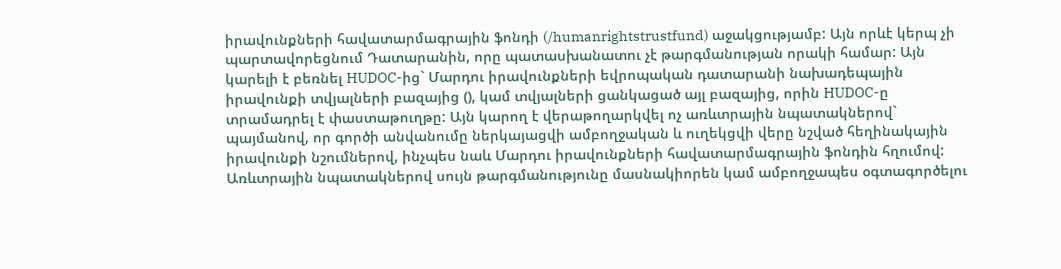իրավունքների հավատարմագրային ֆոնդի (/humanrightstrustfund) աջակցությամբ: Այն որևէ կերպ չի պարտավորեցնում Դատարանին, որը պատասխանատու չէ թարգմանության որակի համար: Այն կարելի է բեռնել HUDOC-ից` Մարդու իրավունքների եվրոպական դատարանի նախադեպային իրավունքի տվյալների բազայից (), կամ տվյալների ցանկացած այլ բազայից, որին HUDOC-ը տրամադրել է փաստաթուղթը: Այն կարող է վերաթողարկվել ոչ առևտրային նպատակներով` պայմանով, որ գործի անվանումը ներկայացվի ամբողջական և ուղեկցվի վերը նշված հեղինակային իրավունքի նշումներով, ինչպես նաև Մարդու իրավունքների հավատարմագրային ֆոնդին հղումով: Առևտրային նպատակներով սույն թարգմանությունը մասնակիորեն կամ ամբողջապես օգտագործելու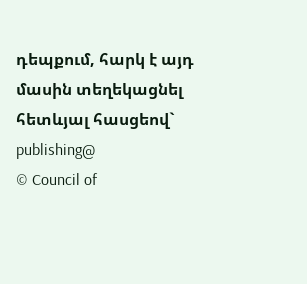դեպքում, հարկ է այդ մասին տեղեկացնել հետևյալ հասցեով` publishing@
© Council of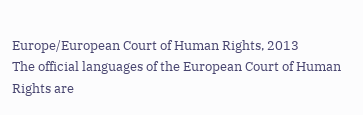Europe/European Court of Human Rights, 2013
The official languages of the European Court of Human Rights are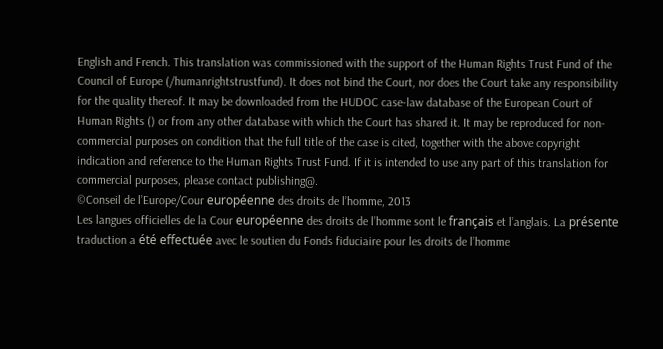English and French. This translation was commissioned with the support of the Human Rights Trust Fund of the Council of Europe (/humanrightstrustfund). It does not bind the Court, nor does the Court take any responsibility for the quality thereof. It may be downloaded from the HUDOC case-law database of the European Court of Human Rights () or from any other database with which the Court has shared it. It may be reproduced for non-commercial purposes on condition that the full title of the case is cited, together with the above copyright indication and reference to the Human Rights Trust Fund. If it is intended to use any part of this translation for commercial purposes, please contact publishing@.
©Conseil de l’Europe/Cour européenne des droits de l’homme, 2013
Les langues officielles de la Cour européenne des droits de l’homme sont le français et l’anglais. La présente traduction a été effectuée avec le soutien du Fonds fiduciaire pour les droits de l’homme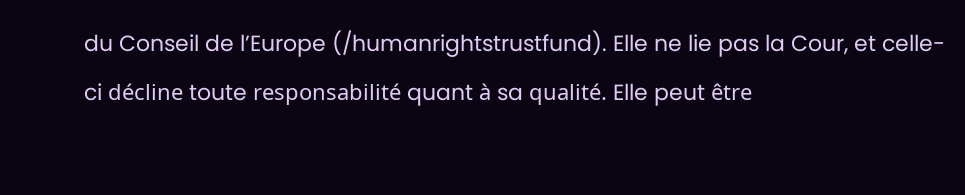du Conseil de l’Europe (/humanrightstrustfund). Elle ne lie pas la Cour, et celle-ci décline toute responsabilité quant à sa qualité. Elle peut être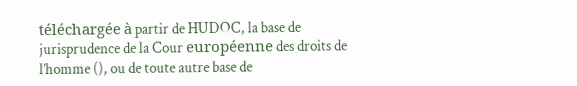téléchargée à partir de HUDOC, la base de jurisprudence de la Cour européenne des droits de l’homme (), ou de toute autre base de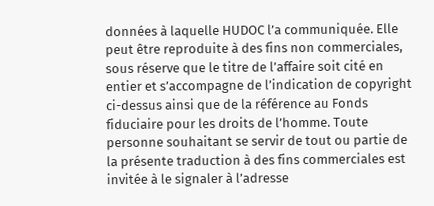données à laquelle HUDOC l’a communiquée. Elle peut être reproduite à des fins non commerciales, sous réserve que le titre de l’affaire soit cité en entier et s’accompagne de l’indication de copyright ci-dessus ainsi que de la référence au Fonds fiduciaire pour les droits de l’homme. Toute personne souhaitant se servir de tout ou partie de la présente traduction à des fins commerciales est invitée à le signaler à l’adresse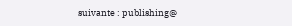suivante : publishing@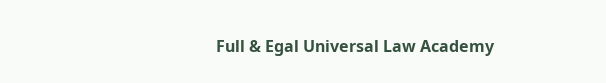Full & Egal Universal Law Academy